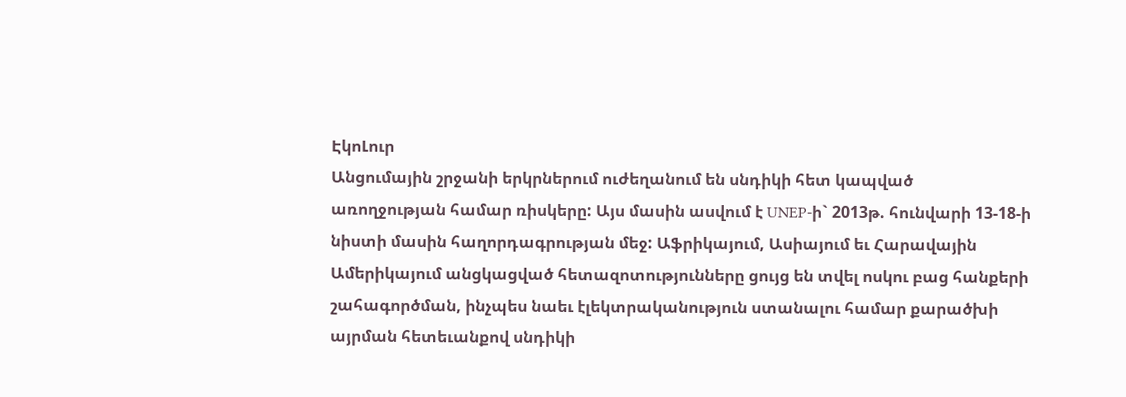ԷկոԼուր
Անցումային շրջանի երկրներում ուժեղանում են սնդիկի հետ կապված առողջության համար ռիսկերը: Այս մասին ասվում է UNEP-ի` 2013թ. հունվարի 13-18-ի նիստի մասին հաղորդագրության մեջ: Աֆրիկայում, Ասիայում եւ Հարավային Ամերիկայում անցկացված հետազոտությունները ցույց են տվել ոսկու բաց հանքերի շահագործման, ինչպես նաեւ էլեկտրականություն ստանալու համար քարածխի այրման հետեւանքով սնդիկի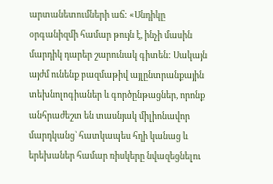արտանետումների աճ: «Սնդիկը օրգանիզմի համար թույն է, ինչի մասին մարդիկ դարեր շարունակ գիտեն: Սակայն այժմ ունենք բազմաթիվ այլընտրանքային տեխնոլոգիաներ և գործընթացներ, որոնք անհրաժեշտ են տասնյակ միլիոնավոր մարդկանց` հատկապես հղի կանաց և երեխաներ համար ռիսկերը նվազեցնելու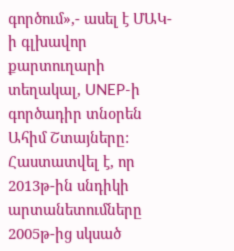գործում»,- ասել է ՄԱԿ-ի գլխավոր քարտուղարի տեղակալ, UNEP-ի գործադիր տնօրեն Ահիմ Շտայները:
Հաստատվել է, որ 2013թ-ին սնդիկի արտանետումները 2005թ-ից սկսած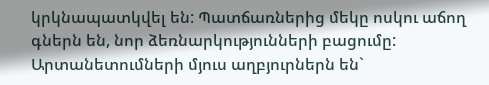կրկնապատկվել են: Պատճառներից մեկը ոսկու աճող գներն են, նոր ձեռնարկությունների բացումը: Արտանետումների մյուս աղբյուրներն են`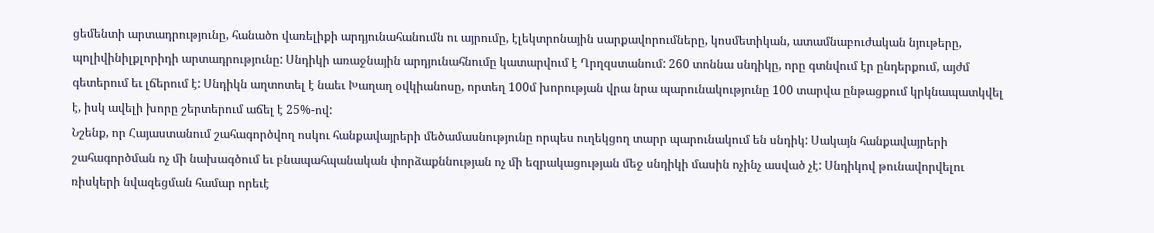ցեմենտի արտադրությունը, հանածո վառելիքի արդյունահանումն ու այրումը, էլեկտրոնային սարքավորումները, կոսմետիկան, ատամնաբուժական նյութերը, պոլիվինիլքլորիդի արտադրությունը: Սնդիկի առաջնային արդյունահնումը կատարվում է Ղրղզստանում: 260 տոննա սնդիկը, որը գտնվում էր ընդերքում, այժմ գետերում եւ լճերում է: Սնդիկն աղտոտել է նաեւ Խաղաղ օվկիանոսը, որտեղ 100մ խորության վրա նրա պարունակությունը 100 տարվա ընթացքում կրկնապատկվել է, իսկ ավելի խորը շերտերում աճել է 25%-ով:
Նշենք, որ Հայաստանում շահագործվող ոսկու հանքավայրերի մեծամասնությունը որպես ուղեկցող տարր պարունակում են սնդիկ: Սակայն հանքավայրերի շահագործման ոչ մի նախագծում եւ բնապահպանական փորձաքննության ոչ մի եզրակացության մեջ սնդիկի մասին ոչինչ ասված չէ: Սնդիկով թունավորվելու ռիսկերի նվազեցման համար որեւէ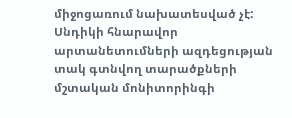միջոցառում նախատեսված չէ: Սնդիկի հնարավոր արտանետումների ազդեցության տակ գտնվող տարածքների մշտական մոնիտորինգի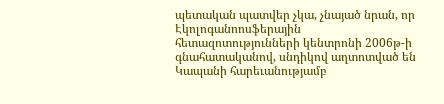պետական պատվեր չկա, չնայած նրան, որ Էկոլոգանոոսֆերային հետազոտությունների կենտրոնի 2006թ-ի գնահատականով, սնդիկով աղտոտված են Կապանի հարեւանությամբ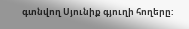գտնվող Սյունիք գյուղի հողերը: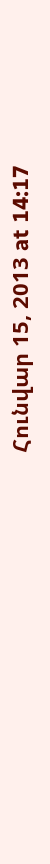Հունվար 15, 2013 at 14:17